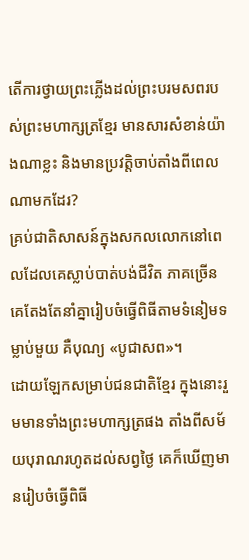តើការថ្វាយព្រះភ្លើងដល់ព្រះបរមសពរបស់ព្រះមហាក្សត្រខ្មែរ មានសារសំខាន់យ៉ាងណាខ្លះ និងមានប្រវត្តិចាប់តាំងពីពេលណាមកដែរ?
គ្រប់ជាតិសាសន៍ក្នុងសកលលោកនៅពេលដែលគេស្លាប់បាត់បង់ជីវិត ភាគច្រើនគេតែងតែនាំគ្នារៀបចំធ្វើពិធីតាមទំនៀមទម្លាប់មួយ គឺបុណ្យ «បូជាសព»។
ដោយឡែកសម្រាប់ជនជាតិខ្មែរ ក្នុងនោះរួមមានទាំងព្រះមហាក្សត្រផង តាំងពីសម័យបុរាណរហូតដល់សព្វថ្ងៃ គេក៏ឃើញមានរៀបចំធ្វើពិធី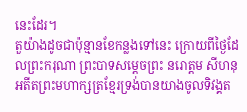នេះដែរ។
តួយ៉ាងដូចជាប៉ុន្មានខែកន្លងទៅនេះ ក្រោយពីថ្ងៃដែលព្រះករុណា ព្រះបាទសម្ដេចព្រះ នរោត្ដម សីហនុ អតីតព្រះមហាក្សត្រខ្មែរទ្រង់បានយាងចូលទិវង្គត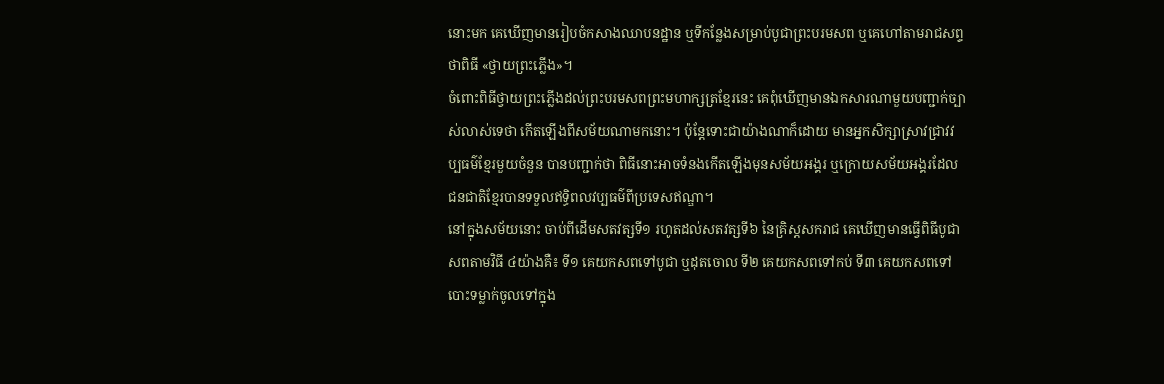នោះមក គេឃើញមានរៀបចំកសាងឈាបនដ្ឋាន ឬទីកន្លែងសម្រាប់បូជាព្រះបរមសព ឬគេហៅតាមរាជសព្ទថាពិធី «ថ្វាយព្រះភ្លើង»។
ចំពោះពិធីថ្វាយព្រះភ្លើងដល់ព្រះបរមសពព្រះមហាក្សត្រខ្មែរនេះ គេពុំឃើញមានឯកសារណាមួយបញ្ជាក់ច្បាស់លាស់ទេថា កើតឡើងពីសម័យណាមកនោះ។ ប៉ុន្តែទោះជាយ៉ាងណាក៏ដោយ មានអ្នកសិក្សាស្រាវជ្រាវវប្បធម៌ខ្មែរមួយចំនួន បានបញ្ជាក់ថា ពិធីនោះអាចទំនងកើតឡើងមុនសម័យអង្គរ ឬក្រោយសម័យអង្គរដែលជនជាតិខ្មែរបានទទួលឥទ្ធិពលវប្បធម៌ពីប្រទេសឥណ្ឌា។
នៅក្នុងសម័យនោះ ចាប់ពីដើមសតវត្សទី១ រហូតដល់សតវត្សទី៦ នៃគ្រិស្តសករាជ គេឃើញមានធ្វើពិធីបូជាសពតាមវិធី ៤យ៉ាងគឺ៖ ទី១ គេយកសពទៅបូជា ឬដុតចោល ទី២ គេយកសពទៅកប់ ទី៣ គេយកសពទៅបោះទម្លាក់ចូលទៅក្នុង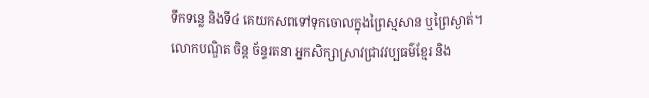ទឹកទន្លេ និងទី៤ គេយកសពទៅទុកចោលក្នុងព្រៃស្មសាន ឬព្រៃស្ងាត់។
លោកបណ្ឌិត ចិន្ត ច័ន្ទរតនា អ្នកសិក្សាស្រាវជ្រាវវប្បធម៌ខ្មែរ និង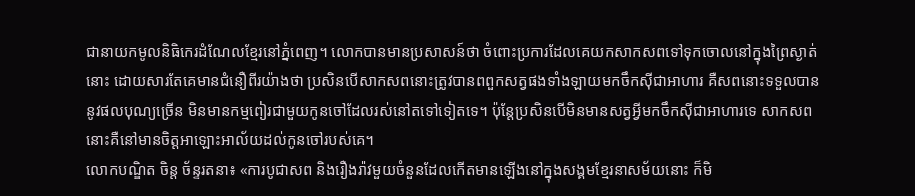ជានាយកមូលនិធិកេរដំណែលខ្មែរនៅភ្នំពេញ។ លោកបានមានប្រសាសន៍ថា ចំពោះប្រការដែលគេយកសាកសពទៅទុកចោលនៅក្នុងព្រៃស្ងាត់នោះ ដោយសារតែគេមានជំនឿពីរយ៉ាងថា ប្រសិនបើសាកសពនោះត្រូវបានពពួកសត្វផងទាំងឡាយមកចឹកស៊ីជាអាហារ គឺសពនោះទទួលបាននូវផលបុណ្យច្រើន មិនមានកម្មពៀរជាមួយកូនចៅដែលរស់នៅតទៅទៀតទេ។ ប៉ុន្តែប្រសិនបើមិនមានសត្វអ្វីមកចឹកស៊ីជាអាហារទេ សាកសពនោះគឺនៅមានចិត្តអាឡោះអាល័យដល់កូនចៅរបស់គេ។
លោកបណ្ឌិត ចិន្ត ច័ន្ទរតនា៖ «ការបូជាសព និងរឿងរ៉ាវមួយចំនួនដែលកើតមានឡើងនៅក្នុងសង្គមខ្មែរនាសម័យនោះ ក៏មិ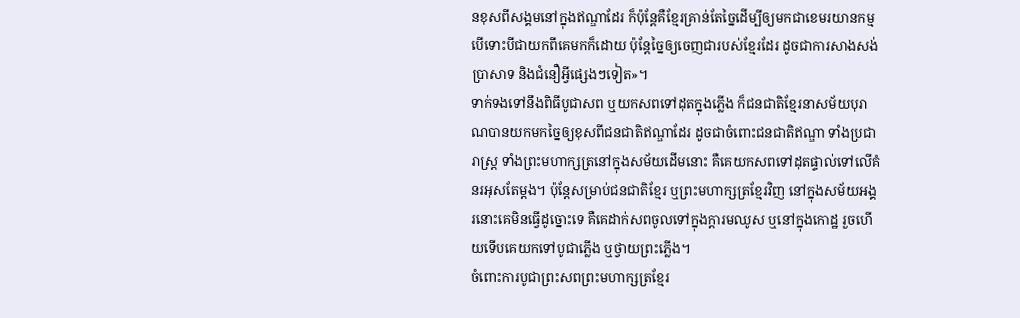នខុសពីសង្គមនៅក្នុងឥណ្ឌាដែរ ក៏ប៉ុន្តែគឺខ្មែរគ្រាន់តែច្នៃដើម្បីឲ្យមកជាខេមរយានកម្ម បើទោះបីជាយកពីគេមកក៏ដោយ ប៉ុន្តែច្នៃឲ្យចេញជារបស់ខ្មែរដែរ ដូចជាការសាងសង់ប្រាសាទ និងជំនឿអ្វីផ្សេងៗទៀត»។
ទាក់ទងទៅនឹងពិធីបូជាសព ឬយកសពទៅដុតក្នុងភ្លើង ក៏ជនជាតិខ្មែរនាសម័យបុរាណបានយកមកច្នៃឲ្យខុសពីជនជាតិឥណ្ឌាដែរ ដូចជាចំពោះជនជាតិឥណ្ឌា ទាំងប្រជារាស្ដ្រ ទាំងព្រះមហាក្សត្រនៅក្នុងសម័យដើមនោះ គឺគេយកសពទៅដុតផ្ទាល់ទៅលើគំនរអុសតែម្ដង។ ប៉ុន្តែសម្រាប់ជនជាតិខ្មែរ ឬព្រះមហាក្សត្រខ្មែរវិញ នៅក្នុងសម័យអង្គរនោះគេមិនធ្វើដូច្នោះទេ គឺគេដាក់សពចូលទៅក្នុងក្ដារមឈូស ឬនៅក្នុងកោដ្ឋ រួចហើយទើបគេយកទៅបូជាភ្លើង ឬថ្វាយព្រះភ្លើង។
ចំពោះការបូជាព្រះសពព្រះមហាក្សត្រខ្មែរ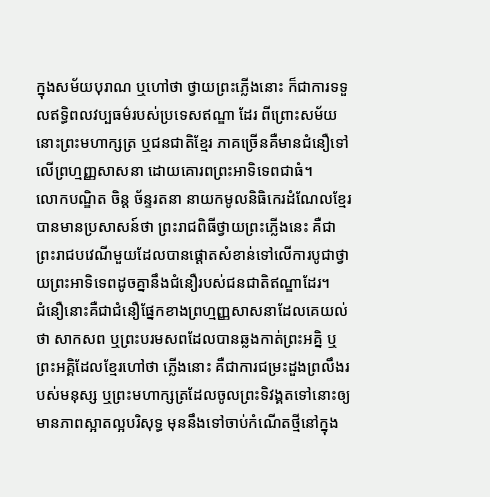ក្នុងសម័យបុរាណ ឬហៅថា ថ្វាយព្រះភ្លើងនោះ ក៏ជាការទទួលឥទ្ធិពលវប្បធម៌របស់ប្រទេសឥណ្ឌា ដែរ ពីព្រោះសម័យនោះព្រះមហាក្សត្រ ឬជនជាតិខ្មែរ ភាគច្រើនគឺមានជំនឿទៅលើព្រហ្មញ្ញសាសនា ដោយគោរពព្រះអាទិទេពជាធំ។
លោកបណ្ឌិត ចិន្ត ច័ន្ទរតនា នាយកមូលនិធិកេរដំណែលខ្មែរ បានមានប្រសាសន៍ថា ព្រះរាជពិធីថ្វាយព្រះភ្លើងនេះ គឺជាព្រះរាជបវេណីមួយដែលបានផ្ដោតសំខាន់ទៅលើការបូជាថ្វាយព្រះអាទិទេពដូចគ្នានឹងជំនឿរបស់ជនជាតិឥណ្ឌាដែរ។
ជំនឿនោះគឺជាជំនឿផ្នែកខាងព្រហ្មញ្ញសាសនាដែលគេយល់ថា សាកសព ឬព្រះបរមសពដែលបានឆ្លងកាត់ព្រះអគ្និ ឬព្រះអគ្គិដែលខ្មែរហៅថា ភ្លើងនោះ គឺជាការជម្រះដួងព្រលឹងរបស់មនុស្ស ឬព្រះមហាក្សត្រដែលចូលព្រះទិវង្គតទៅនោះឲ្យមានភាពស្អាតល្អបរិសុទ្ធ មុននឹងទៅចាប់កំណើតថ្មីនៅក្នុង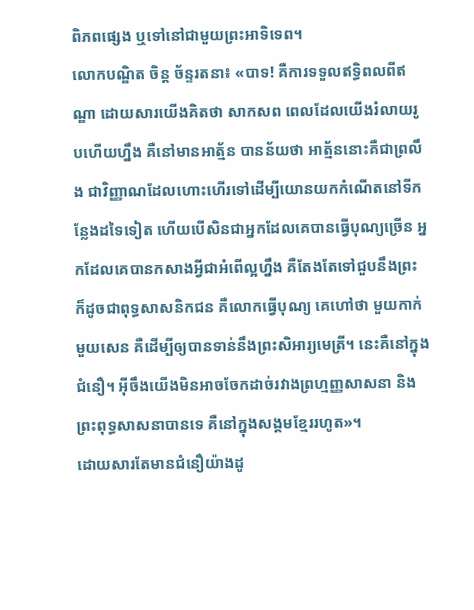ពិភពផ្សេង ឬទៅនៅជាមួយព្រះអាទិទេព។
លោកបណ្ឌិត ចិន្ត ច័ន្ទរតនា៖ «បាទ! គឺការទទួលឥទ្ធិពលពីឥណ្ឌា ដោយសារយើងគិតថា សាកសព ពេលដែលយើងរំលាយរូបហើយហ្នឹង គឺនៅមានអាត្ម័ន បានន័យថា អាត្ម័ននោះគឺជាព្រលឹង ជាវិញ្ញាណដែលហោះហើរទៅដើម្បីយោនយកកំណើតនៅទីកន្លែងដទៃទៀត ហើយបើសិនជាអ្នកដែលគេបានធ្វើបុណ្យច្រើន អ្នកដែលគេបានកសាងអ្វីជាអំពើល្អហ្នឹង គឺតែងតែទៅជួបនឹងព្រះ ក៏ដូចជាពុទ្ធសាសនិកជន គឺលោកធ្វើបុណ្យ គេហៅថា មួយកាក់មួយសេន គឺដើម្បីឲ្យបានទាន់នឹងព្រះសិអារ្យមេត្រី។ នេះគឺនៅក្នុងជំនឿ។ អ៊ីចឹងយើងមិនអាចចែកដាច់រវាងព្រហ្មញ្ញសាសនា និងព្រះពុទ្ធសាសនាបានទេ គឺនៅក្នុងសង្គមខ្មែររហូត»។
ដោយសារតែមានជំនឿយ៉ាងដូ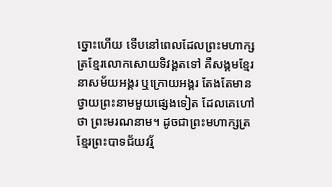ច្នោះហើយ ទើបនៅពេលដែលព្រះមហាក្សត្រខ្មែរលោកសោយទិវង្គតទៅ គឺសង្គមខ្មែរនាសម័យអង្គរ ឬក្រោយអង្គរ តែងតែមានថ្វាយព្រះនាមមួយផ្សេងទៀត ដែលគេហៅថា ព្រះមរណនាម។ ដូចជាព្រះមហាក្សត្រខ្មែរព្រះបាទជ័យវរ្ម័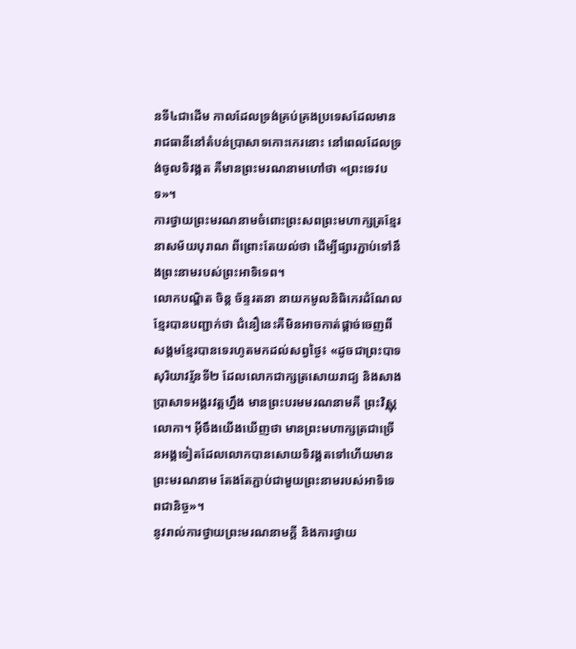នទី៤ជាដើម កាលដែលទ្រង់គ្រប់គ្រងប្រទេសដែលមានរាជធានីនៅតំបន់ប្រាសាទកោះកេរនោះ នៅពេលដែលទ្រង់ចូលទិវង្គត គឺមានព្រះមរណនាមហៅថា «ព្រះទេវបទ»។
ការថ្វាយព្រះមរណនាមចំពោះព្រះសពព្រះមហាក្សត្រខ្មែរនាសម័យបុរាណ ពីព្រោះតែយល់ថា ដើម្បីផ្សារភ្ជាប់ទៅនឹងព្រះនាមរបស់ព្រះអាទិទេព។
លោកបណ្ឌិត ចិន្ត ច័ន្ទរតនា នាយកមូលនិធិកេរដំណែលខ្មែរបានបញ្ជាក់ថា ជំនឿនេះគឺមិនអាចកាត់ផ្ដាច់ចេញពីសង្គមខ្មែរបានទេរហូតមកដល់សព្វថ្ងៃ៖ «ដូចជាព្រះបាទសុរិយាវរ្ម័នទី២ ដែលលោកជាក្សត្រសោយរាជ្យ និងសាងប្រាសាទអង្គរវត្តហ្នឹង មានព្រះបរមមរណនាមគឺ ព្រះវិស្ណុលោកា។ អ៊ីចឹងយើងឃើញថា មានព្រះមហាក្សត្រជាច្រើនអង្គទៀតដែលលោកបានសោយទិវង្គតទៅហើយមានព្រះមរណនាម តែងតែភ្ជាប់ជាមួយព្រះនាមរបស់អាទិទេពជានិច្ច»។
នូវរាល់ការថ្វាយព្រះមរណនាមក្ដី និងការថ្វាយ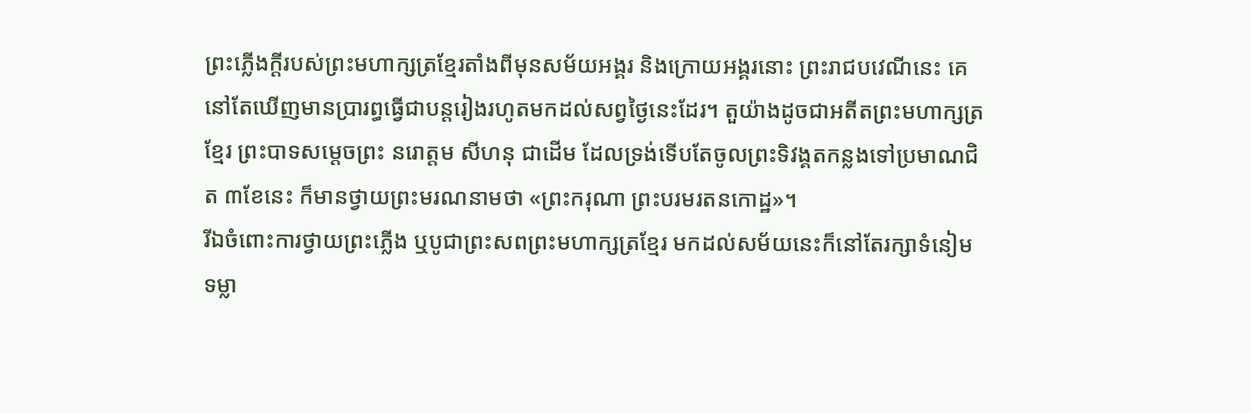ព្រះភ្លើងក្ដីរបស់ព្រះមហាក្សត្រខ្មែរតាំងពីមុនសម័យអង្គរ និងក្រោយអង្គរនោះ ព្រះរាជបវេណីនេះ គេនៅតែឃើញមានប្រារព្ធធ្វើជាបន្តរៀងរហូតមកដល់សព្វថ្ងៃនេះដែរ។ តួយ៉ាងដូចជាអតីតព្រះមហាក្សត្រខ្មែរ ព្រះបាទសម្ដេចព្រះ នរោត្តម សីហនុ ជាដើម ដែលទ្រង់ទើបតែចូលព្រះទិវង្គតកន្លងទៅប្រមាណជិត ៣ខែនេះ ក៏មានថ្វាយព្រះមរណនាមថា «ព្រះករុណា ព្រះបរមរតនកោដ្ឋ»។
រីឯចំពោះការថ្វាយព្រះភ្លើង ឬបូជាព្រះសពព្រះមហាក្សត្រខ្មែរ មកដល់សម័យនេះក៏នៅតែរក្សាទំនៀមទម្លា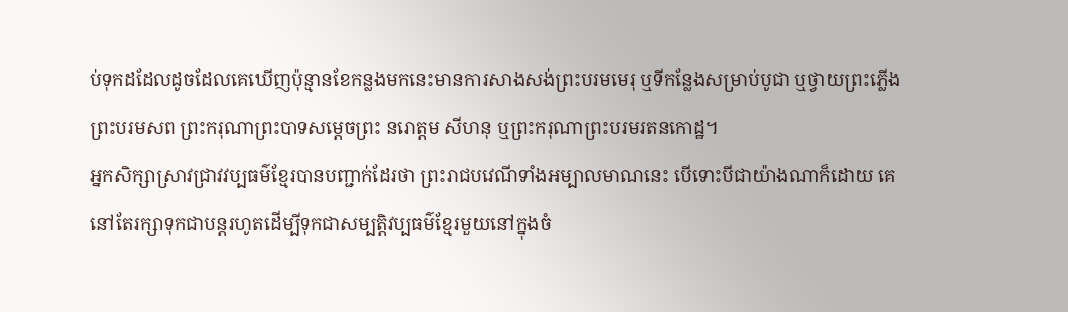ប់ទុកដដែលដូចដែលគេឃើញប៉ុន្មានខែកន្លងមកនេះមានការសាងសង់ព្រះបរមមេរុ ឬទីកន្លែងសម្រាប់បូជា ឬថ្វាយព្រះភ្លើងព្រះបរមសព ព្រះករុណាព្រះបាទសម្ដេចព្រះ នរោត្តម សីហនុ ឬព្រះករុណាព្រះបរមរតនកោដ្ឋ។
អ្នកសិក្សាស្រាវជ្រាវវប្បធម៌ខ្មែរបានបញ្ជាក់ដែរថា ព្រះរាជបវេណីទាំងអម្បាលមាណនេះ បើទោះបីជាយ៉ាងណាក៏ដោយ គេនៅតែរក្សាទុកជាបន្តរហូតដើម្បីទុកជាសម្បត្តិវប្បធម៌ខ្មែរមួយនៅក្នុងចំ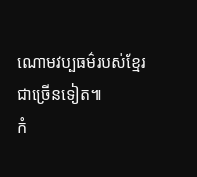ណោមវប្បធម៌របស់ខ្មែរជាច្រើនទៀត៕
កំ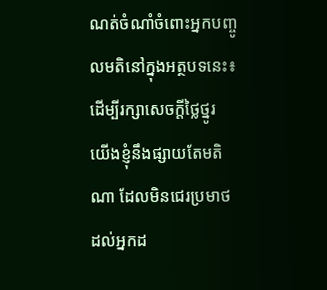ណត់ចំណាំចំពោះអ្នកបញ្ចូលមតិនៅក្នុងអត្ថបទនេះ៖ ដើម្បីរក្សាសេចក្ដីថ្លៃថ្នូរ យើងខ្ញុំនឹងផ្សាយតែមតិណា ដែលមិនជេរប្រមាថដល់អ្នកដ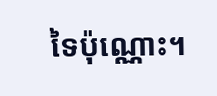ទៃប៉ុណ្ណោះ។